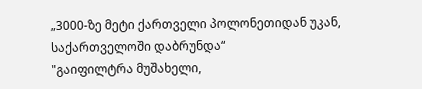„3000-ზე მეტი ქართველი პოლონეთიდან უკან, საქართველოში დაბრუნდა“
"გაიფილტრა მუშახელი,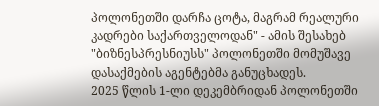პოლონეთში დარჩა ცოტა, მაგრამ რეალური კადრები საქართველოდან" - ამის შესახებ "ბიზნესპრესნიუსს" პოლონეთში მომუშავე დასაქმების აგენტებმა განუცხადეს.
2025 წლის 1-ლი დეკემბრიდან პოლონეთში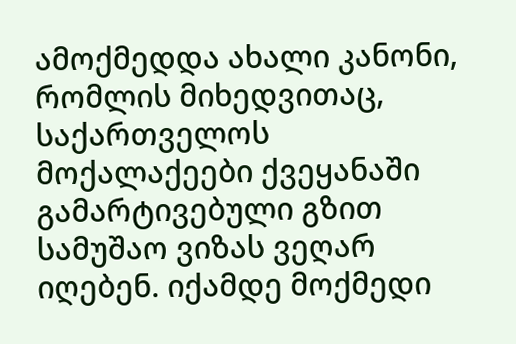ამოქმედდა ახალი კანონი, რომლის მიხედვითაც, საქართველოს მოქალაქეები ქვეყანაში გამარტივებული გზით სამუშაო ვიზას ვეღარ იღებენ. იქამდე მოქმედი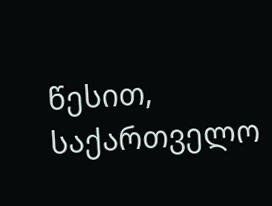წესით, საქართველო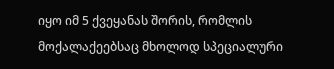იყო იმ 5 ქვეყანას შორის, რომლის მოქალაქეებსაც მხოლოდ სპეციალური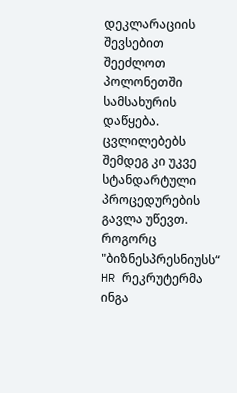დეკლარაციის შევსებით შეეძლოთ პოლონეთში სამსახურის დაწყება. ცვლილებებს შემდეგ კი უკვე სტანდარტული პროცედურების გავლა უწევთ.
როგორც "ბიზნესპრესნიუსს“ HR რეკრუტერმა ინგა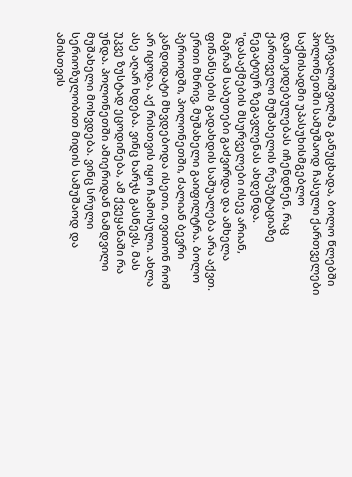კერვალიშვილმა განუცხადა, ბოლო წლებში პოლონეთში სამუშაოდ ჩასული ქართველები საქმისადმი უპასუხისმგებლო დამოკიდებულებას იჩენდნენ, რაც ქართველი მუშახელის რეპუტაციაზე ნეგატიურ ზეგავლენას ახდენდა.
"დასაქმების მსურველები ისევ არიან, მაგრამ საბუთები გაძვირდა და ამხელა ფინანსების გადახდის საშუალება არა აქვთ. ერთი მხრივ, მუშახელი გაიფილტრა. ბოლო პერიოდში, პოლონეთში, ძალიან ბევრი კანდიდატი მხვდებოდა ისეთი, თვითონ რომ არ იცოდა, აქ რისთვის იყო ჩამოსული. ახლა ასე აღარ ხდება. ვინც ხარჯს გასწევს, მას უკვე ზუსტად ეცოდინება, ამ ქვეყანაში რა უნდა. პოლონეთში ამიერიდან ნამდვილი მუშახელი მოხვდება. ვინც სრული სერიოზულობით მიდის სამუშაოდ და ამისთვის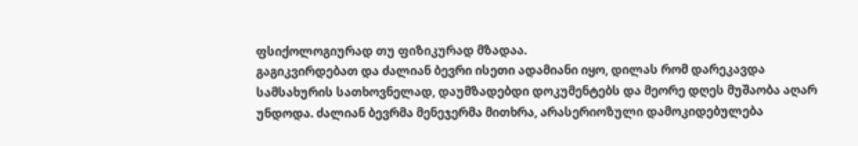ფსიქოლოგიურად თუ ფიზიკურად მზადაა.
გაგიკვირდებათ და ძალიან ბევრი ისეთი ადამიანი იყო, დილას რომ დარეკავდა სამსახურის სათხოვნელად, დაუმზადებდი დოკუმენტებს და მეორე დღეს მუშაობა აღარ უნდოდა. ძალიან ბევრმა მენეჯერმა მითხრა, არასერიოზული დამოკიდებულება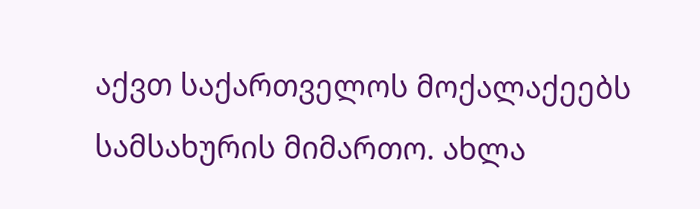აქვთ საქართველოს მოქალაქეებს სამსახურის მიმართო. ახლა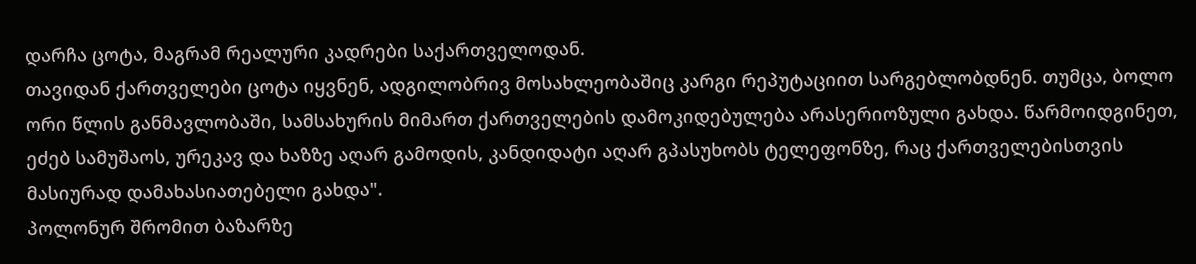დარჩა ცოტა, მაგრამ რეალური კადრები საქართველოდან.
თავიდან ქართველები ცოტა იყვნენ, ადგილობრივ მოსახლეობაშიც კარგი რეპუტაციით სარგებლობდნენ. თუმცა, ბოლო ორი წლის განმავლობაში, სამსახურის მიმართ ქართველების დამოკიდებულება არასერიოზული გახდა. წარმოიდგინეთ, ეძებ სამუშაოს, ურეკავ და ხაზზე აღარ გამოდის, კანდიდატი აღარ გპასუხობს ტელეფონზე, რაც ქართველებისთვის მასიურად დამახასიათებელი გახდა".
პოლონურ შრომით ბაზარზე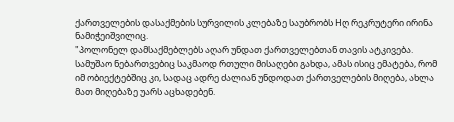ქართველების დასაქმების სურვილის კლებაზე საუბრობს Hღ რეკრუტერი ირინა ნამიჭეიშვილიც.
"პოლონელ დამსაქმებლებს აღარ უნდათ ქართველებთან თავის ატკივება. სამუშაო ნებართვებიც საკმაოდ რთული მისაღები გახდა, ამას ისიც ემატება, რომ იმ ობიექტებშიც კი, სადაც ადრე ძალიან უნდოდათ ქართველების მიღება, ახლა მათ მიღებაზე უარს აცხადებენ.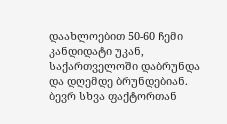დაახლოებით 50-60 ჩემი კანდიდატი უკან, საქართველოში დაბრუნდა და დღემდე ბრუნდებიან. ბევრ სხვა ფაქტორთან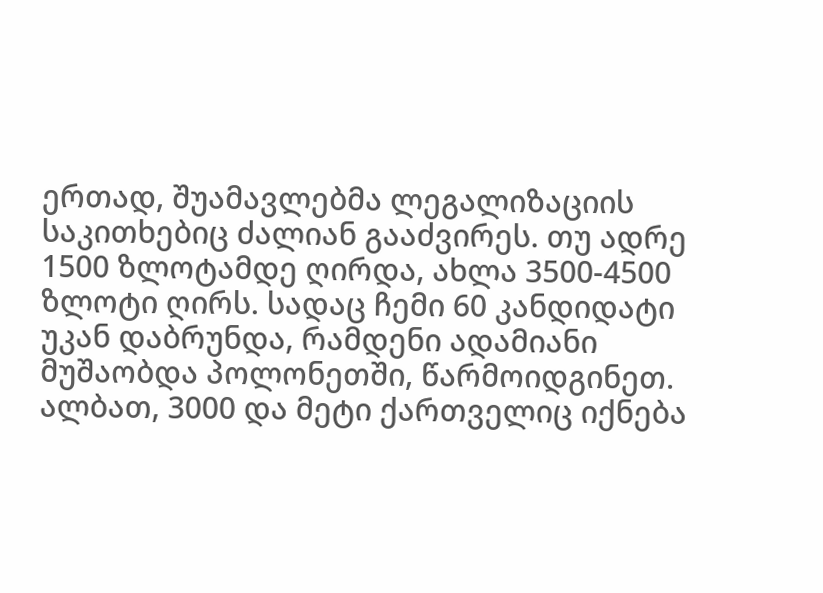ერთად, შუამავლებმა ლეგალიზაციის საკითხებიც ძალიან გააძვირეს. თუ ადრე 1500 ზლოტამდე ღირდა, ახლა 3500-4500 ზლოტი ღირს. სადაც ჩემი 60 კანდიდატი უკან დაბრუნდა, რამდენი ადამიანი მუშაობდა პოლონეთში, წარმოიდგინეთ. ალბათ, 3000 და მეტი ქართველიც იქნება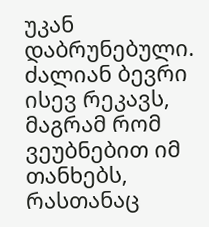უკან დაბრუნებული.
ძალიან ბევრი ისევ რეკავს, მაგრამ რომ ვეუბნებით იმ თანხებს, რასთანაც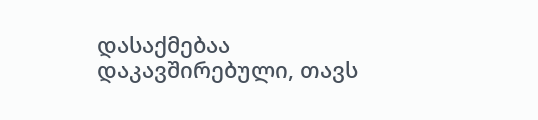დასაქმებაა დაკავშირებული, თავს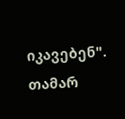იკავებენ".
თამარ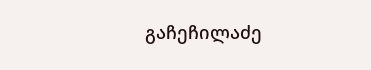გაჩეჩილაძე